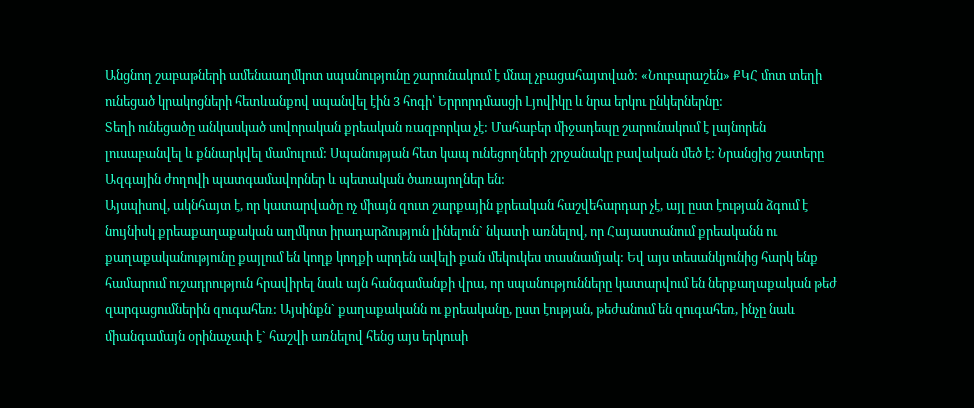Անցնող շաբաթների ամենաաղմկոտ սպանությունը շարունակում է մնալ չբացահայտված: «Նուբարաշեն» ՔԿՀ մոտ տեղի ունեցած կրակոցների հետևանքով սպանվել էին 3 հոգի՝ Երրորդմասցի Լյովիկը և նրա երկու ընկերներնը:
Տեղի ունեցածը անկասկած սովորական քրեական ռազբորկա չէ: Մահաբեր միջադեպը շարունակում է լայնորեն լուսաբանվել և քննարկվել մամուլում: Սպանության հետ կապ ունեցողների շրջանակը բավական մեծ է: Նրանցից շատերը Ազգային ժողովի պատգամավորներ և պետական ծառայողներ են:
Այսպիսով, ակնհայտ է, որ կատարվածը ոչ միայն զուտ շարքային քրեական հաշվեհարդար չէ, այլ ըստ էության ձգում է նույնիսկ քրեաքաղաքական աղմկոտ իրադարձություն լինելուն` նկատի առնելով, որ Հայաստանում քրեականն ու քաղաքականությունը քայլում են կողք կողքի արդեն ավելի քան մեկուկես տասնամյակ: Եվ այս տեսանկյունից հարկ ենք համարում ուշադրություն հրավիրել նաև այն հանգամանքի վրա, որ սպանությունները կատարվում են ներքաղաքական թեժ զարգացումներին զուգահեռ: Այսինքն` քաղաքականն ու քրեականը, ըստ էության, թեժանում են զուգահեռ, ինչը նաև միանգամայն օրինաչափ է` հաշվի առնելով հենց այս երկուսի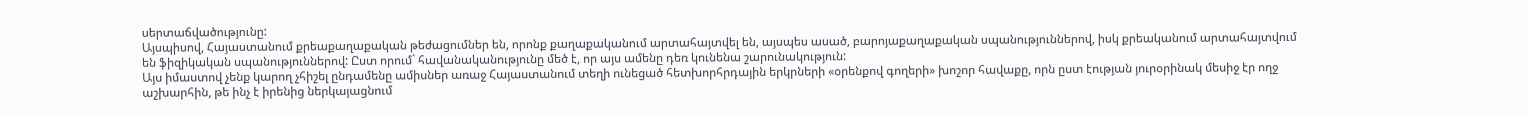սերտաճվածությունը:
Այսպիսով, Հայաստանում քրեաքաղաքական թեժացումներ են, որոնք քաղաքականում արտահայտվել են, այսպես ասած, բարոյաքաղաքական սպանություններով, իսկ քրեականում արտահայտվում են ֆիզիկական սպանություններով: Ըստ որում` հավանականությունը մեծ է, որ այս ամենը դեռ կունենա շարունակություն:
Այս իմաստով չենք կարող չհիշել ընդամենը ամիսներ առաջ Հայաստանում տեղի ունեցած հետխորհրդային երկրների «օրենքով գողերի» խոշոր հավաքը, որն ըստ էության յուրօրինակ մեսիջ էր ողջ աշխարհին, թե ինչ է իրենից ներկայացնում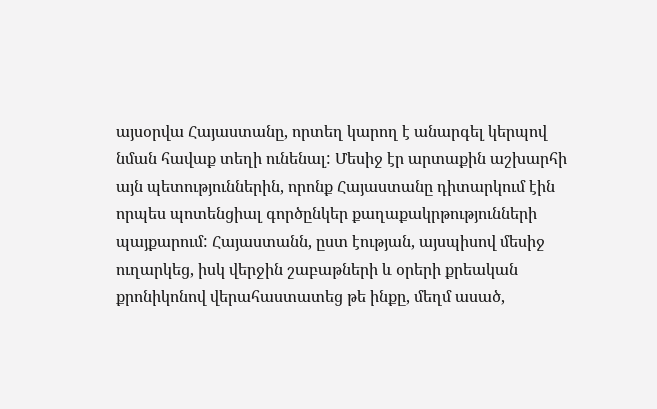այսօրվա Հայաստանը, որտեղ կարող է անարգել կերպով նման հավաք տեղի ունենալ: Մեսիջ էր արտաքին աշխարհի այն պետություններին, որոնք Հայաստանը դիտարկում էին որպես պոտենցիալ գործընկեր քաղաքակրթությունների պայքարում: Հայաստանն, ըստ էության, այսպիսով մեսիջ ուղարկեց, իսկ վերջին շաբաթների և օրերի քրեական քրոնիկոնով վերահաստատեց թե ինքը, մեղմ ասած,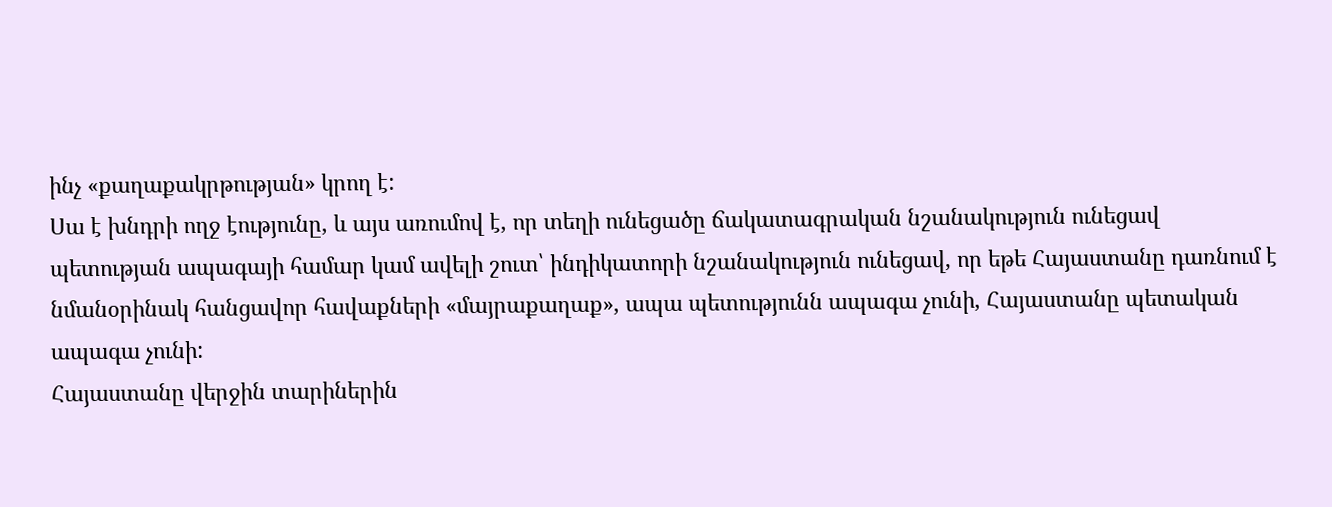ինչ «քաղաքակրթության» կրող է:
Սա է խնդրի ողջ էությունը, և այս առումով է, որ տեղի ունեցածը ճակատագրական նշանակություն ունեցավ պետության ապագայի համար կամ ավելի շուտ՝ ինդիկատորի նշանակություն ունեցավ, որ եթե Հայաստանը դառնում է նմանօրինակ հանցավոր հավաքների «մայրաքաղաք», ապա պետությունն ապագա չունի, Հայաստանը պետական ապագա չունի:
Հայաստանը վերջին տարիներին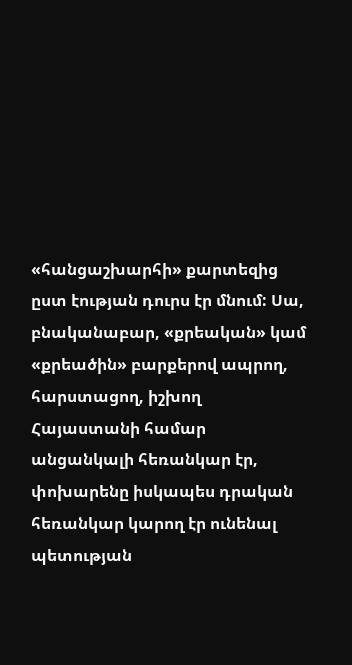«հանցաշխարհի» քարտեզից ըստ էության դուրս էր մնում: Սա, բնականաբար, «քրեական» կամ «քրեածին» բարքերով ապրող, հարստացող, իշխող Հայաստանի համար անցանկալի հեռանկար էր, փոխարենը իսկապես դրական հեռանկար կարող էր ունենալ պետության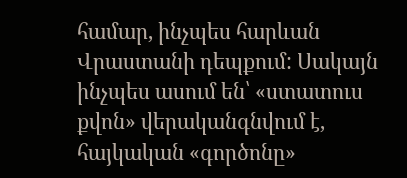համար, ինչպես հարևան Վրաստանի դեպքում: Սակայն ինչպես ասում են՝ «ստատուս քվոն» վերականգնվում է, հայկական «գործոնը»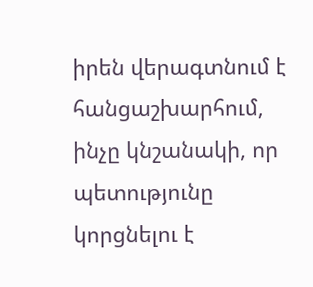իրեն վերագտնում է հանցաշխարհում, ինչը կնշանակի, որ պետությունը կորցնելու է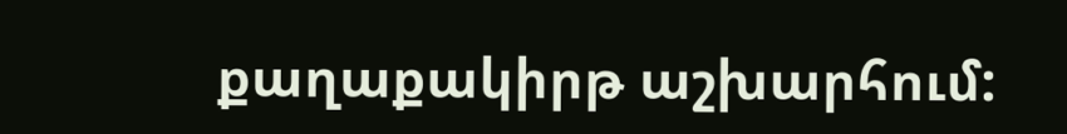քաղաքակիրթ աշխարհում: